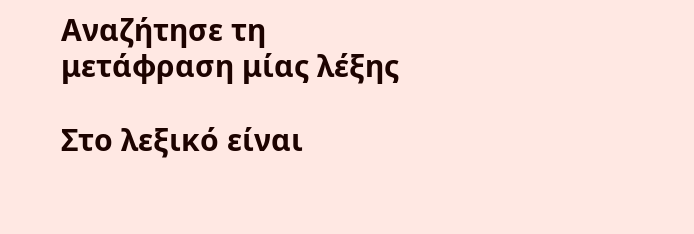Αναζήτησε τη μετάφραση μίας λέξης

Στο λεξικό είναι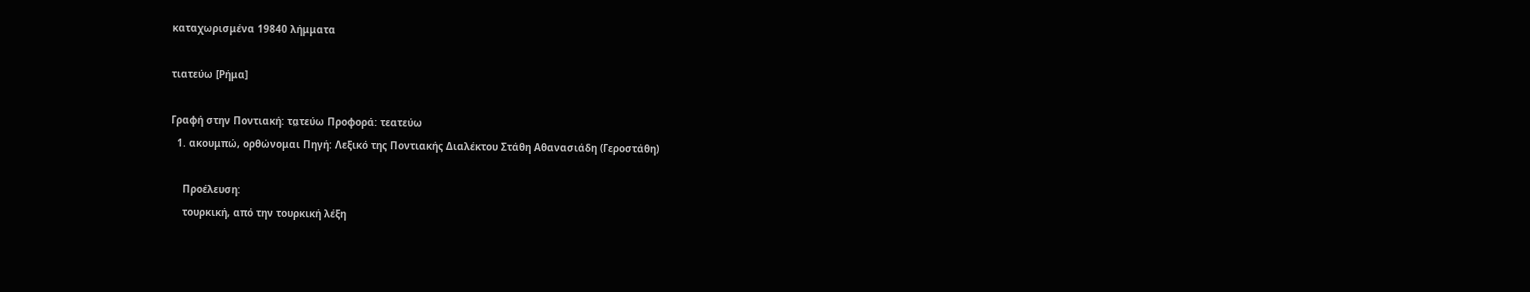καταχωρισμένα 19840 λήμματα

τιατεύω [Ρήμα]

Γραφή στην Ποντιακή: τα̤τεύω Προφορά: τεατεύω
  1. ακουμπώ, ορθώνομαι Πηγή: Λεξικό της Ποντιακής Διαλέκτου Στάθη Αθανασιάδη (Γεροστάθη)

    Προέλευση:
    τουρκική, από την τουρκική λέξη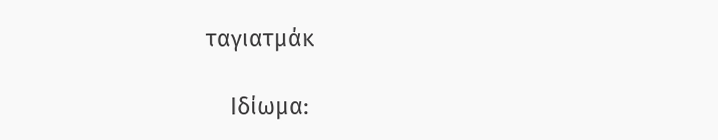ταγιατμάκ

    Ιδίωμα: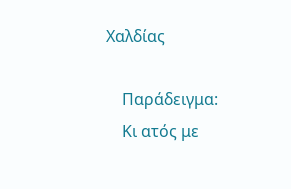Χαλδίας

    Παράδειγμα:
    Κι ατός με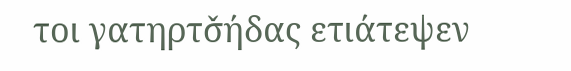τοι γατηρτσ̌ήδας ετιάτεψεν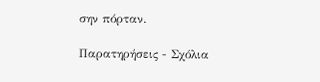σην πόρταν.

Παρατηρήσεις - Σχόλια